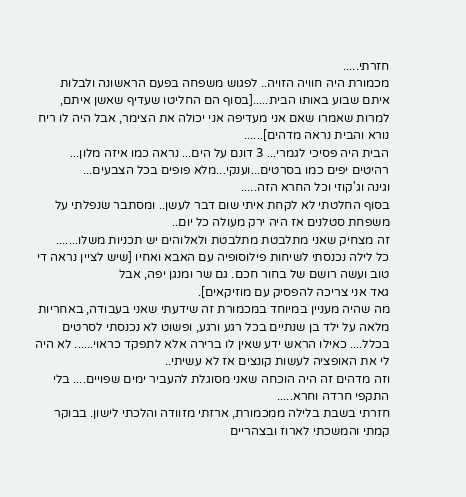חזרתי.....
מכמורת היה חוויה הזויה.. לפגוש משפחה בפעם הראשונה ולבלות איתם שבוע באותו הבית.....[בסוף הם החליטו שעדיף שאשן איתם,
למרות שאמרו שאם אני מעדיפה אני יכולה את הצימר, אבל היה לו ריח נורא והבית נראה מדהים]......
הבית היה פסיכי לגמרי... 3 דונם על הים... נראה כמו איזה מלון... רהיטים יפים כמו בסרטים...וענקי...מלא פופים בכל הצבעים...
וגינה וג'קוזי וכל החרא הזה.....
בסוף החלטתי לא לקחת איתי שום דבר לעשן.. ומסתבר שנפלתי על משפחת סטלנים אז היה ירק מעולה כל יום..
זה מצחיק שאני מתלבטת מתלבטת ולאלוהים יש תכניות משלו.......
כל לילה נכנסתי לשיחות פילוסופיה עם האבא ואחיו [שיש לציין נראה די טוב ועשה רושם של בחור חכם. גם שר ומנגן יפה, אבל
גאד אני צריכה להפסיק עם מוזיקאים].
מה שהיה מעניין במיוחד במכמורת זה שידעתי שאני בעבודה, באחריות מלאה על ילד בן שנתיים בכל רגע ורגע, ופשוט לא נכנסתי לסרטים
בכלל.... כאילו הראש ידע שאין לו ברירה אלא לתפקד כראוי...... לא היה לי את האופציה לעשות קונצים אז לא עשיתי..
וזה מדהים זה היה הוכחה שאני מסוגלת להעביר ימים שפויים.... בלי התקפי חרדה וחרא.....
חזרתי בשבת בלילה ממכמורת, ארזתי מזוודה והלכתי לישון. בבוקר קמתי והמשכתי לארוז ובצהריים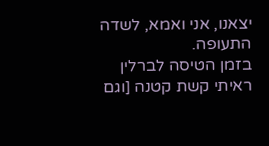יצאנו, אני ואמא, לשדה התעופה.
בזמן הטיסה לברלין ראיתי קשת קטנה [וגם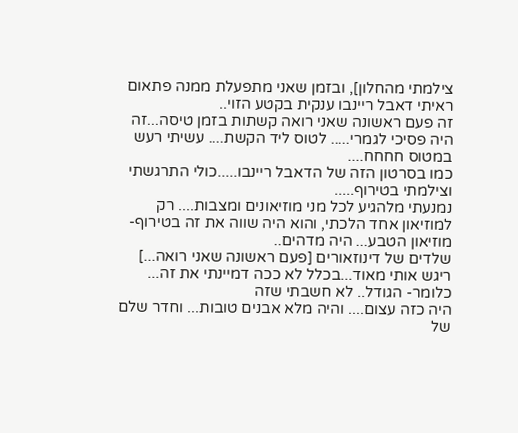צילמתי מהחלון], ובזמן שאני מתפעלת ממנה פתאום ראיתי דאבל ריינבו ענקית בקטע הזוי..
זה פעם ראשונה שאני רואה קשתות בזמן טיסה...זה היה פסיכי לגמרי..... לטוס ליד הקשת.... עשיתי רעש במטוס חחחח....
כמו בסרטון הזה של הדאבל ריינבו.....כולי התרגשתי וצילמתי בטירוף.....
נמנעתי מלהגיע לכל מני מוזיאונים ומצבות.... רק למוזיאון אחד הלכתי, והוא היה שווה את זה בטירוף- מוזיאון הטבע... היה מדהים..
שלדים של דינוזאורים [פעם ראשונה שאני רואה...] ריגש אותי מאוד...בכלל לא ככה דמיינתי את זה... כלומר- הגודל.. לא חשבתי שזה
היה כזה עצום.... והיה מלא אבנים טובות... וחדר שלם של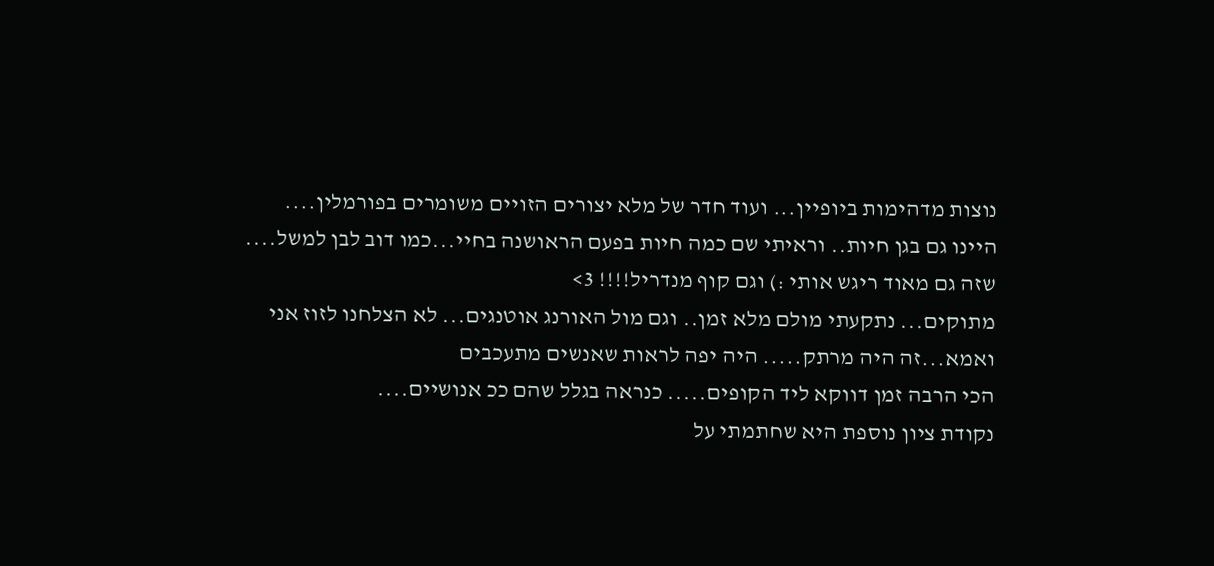נוצות מדהימות ביופיין... ועוד חדר של מלא יצורים הזויים משומרים בפורמלין....
היינו גם בגן חיות.. וראיתי שם כמה חיות בפעם הראושנה בחיי...כמו דוב לבן למשל.... שזה גם מאוד ריגש אותי :) וגם קוף מנדריל!!!! 3>
מתוקים... נתקעתי מולם מלא זמן.. וגם מול האורנג אוטנגים... לא הצלחנו לזוז אני ואמא...זה היה מרתק..... היה יפה לראות שאנשים מתעכבים
הכי הרבה זמן דווקא ליד הקופים..... כנראה בגלל שהם ככ אנושיים....
נקודת ציון נוספת היא שחתמתי על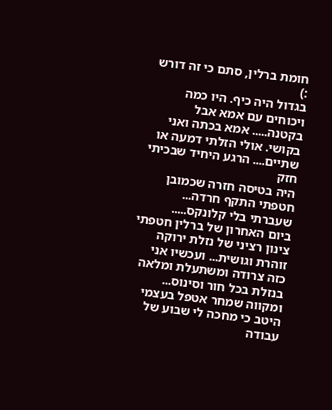חומת ברלין, סתם כי זה דורש :)
בגדול היה כיף. היו כמה ויכוחים עם אמא אבל בקטנה..... אמא בכתה ואני בקושי. אולי הזלתי דמעה או שתיים.... הרגע היחיד שבכיתי חזק
היה בטיסה חזרה שכמובן חטפתי התקף חרדה... שעברתי בלי קלונקס.....
ביום האחרון של ברלין חטפתי צינון רציני של נזלת ירוקה זוהרת וגושית... ועכשיו אני כזה צרודה ומשתעלת ומלאה בנזלת בכל חור וסינוס...
ומקווה שמחר אטפל בעצמי היטב כי מחכה לי שבוע של עבודה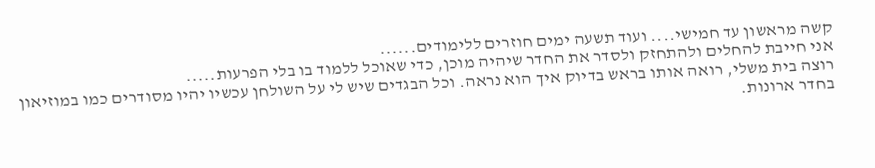קשה מראשון עד חמישי.... ועוד תשעה ימים חוזרים ללימודים......
אני חייבת להחלים ולהתחזק ולסדר את החדר שיהיה מוכן, כדי שאוכל ללמוד בו בלי הפרעות.....
רוצה בית משלי, רואה אותו בראש בדיוק איך הוא נראה. וכל הבגדים שיש לי על השולחן עכשיו יהיו מסודרים כמו במוזיאון בחדר ארונות.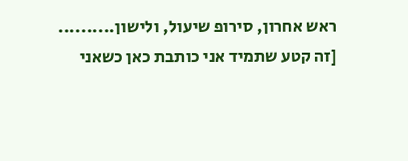ראש אחרון, סירופ שיעול, ולישון..........
[זה קטע שתמיד אני כותבת כאן כשאני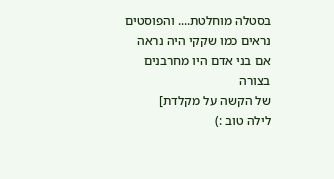בסטלה מוחלטת.... והפוסטים נראים כמו שקקי היה נראה אם בני אדם היו מחרבנים בצורה
של הקשה על מקלדת]
לילה טוב :)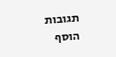תגובות
הוסף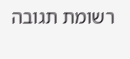רשומת תגובה